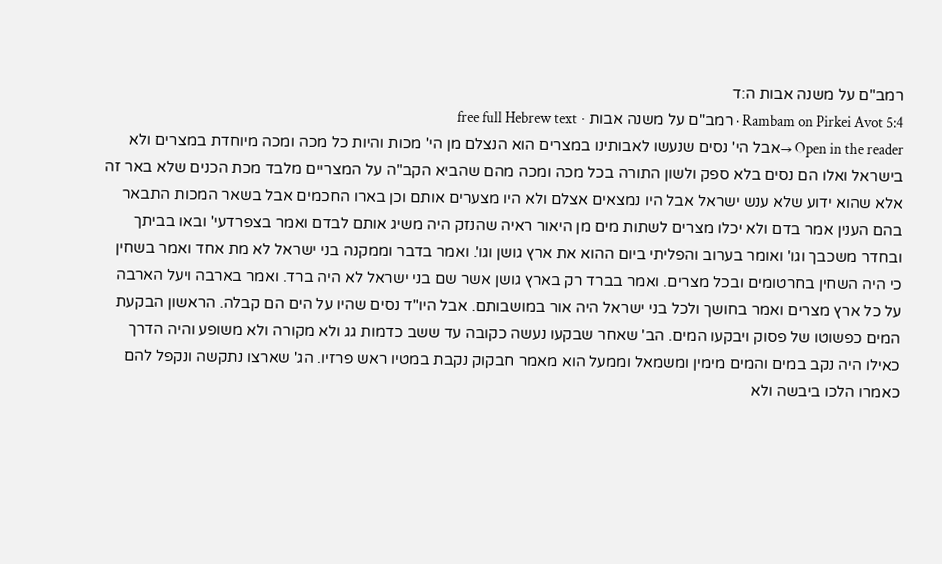רמב"ם על משנה אבות ה:ד
Rambam on Pirkei Avot 5:4 · רמב"ם על משנה אבות · free full Hebrew text
Open in the reader →אבל הי' נסים שנעשו לאבותינו במצרים הוא הנצלם מן הי' מכות והיות כל מכה ומכה מיוחדת במצרים ולא בישראל ואלו הם נסים בלא ספק ולשון התורה בכל מכה ומכה מהם שהביא הקב"ה על המצריים מלבד מכת הכנים שלא באר זה אלא שהוא ידוע שלא ענש ישראל אבל היו נמצאים אצלם ולא היו מצערים אותם וכן בארו החכמים אבל בשאר המכות התבאר בהם הענין אמר בדם ולא יכלו מצרים לשתות מים מן היאור ראיה שהנזק היה משיג אותם לבדם ואמר בצפרדעי' ובאו בביתך ובחדר משכבך וגו' ואומר בערוב והפליתי ביום ההוא את ארץ גושן וגו'. ואמר בדבר וממקנה בני ישראל לא מת אחד ואמר בשחין כי היה השחין בחרטומים ובכל מצרים. ואמר בברד רק בארץ גושן אשר שם בני ישראל לא היה ברד. ואמר בארבה ויעל הארבה על כל ארץ מצרים ואמר בחושך ולכל בני ישראל היה אור במושבותם. אבל היו"ד נסים שהיו על הים הם קבלה. הראשון הבקעת המים כפשוטו של פסוק ויבקעו המים. הב' שאחר שבקעו נעשה כקובה עד ששב כדמות גג ולא מקורה ולא משופע והיה הדרך כאילו היה נקב במים והמים מימין ומשמאל וממעל הוא מאמר חבקוק נקבת במטיו ראש פרזיו. הג' שארצו נתקשה ונקפל להם כאמרו הלכו ביבשה ולא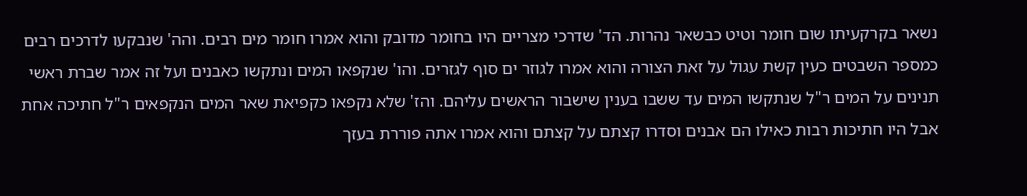נשאר בקרקעיתו שום חומר וטיט כבשאר נהרות. הד' שדרכי מצריים היו בחומר מדובק והוא אמרו חומר מים רבים. והה' שנבקעו לדרכים רבים כמספר השבטים כעין קשת עגול על זאת הצורה והוא אמרו לגוזר ים סוף לגזרים. והו' שנקפאו המים ונתקשו כאבנים ועל זה אמר שברת ראשי תנינים על המים ר"ל שנתקשו המים עד ששבו בענין שישבור הראשים עליהם. והז' שלא נקפאו כקפיאת שאר המים הנקפאים ר"ל חתיכה אחת אבל היו חתיכות רבות כאילו הם אבנים וסדרו קצתם על קצתם והוא אמרו אתה פוררת בעזך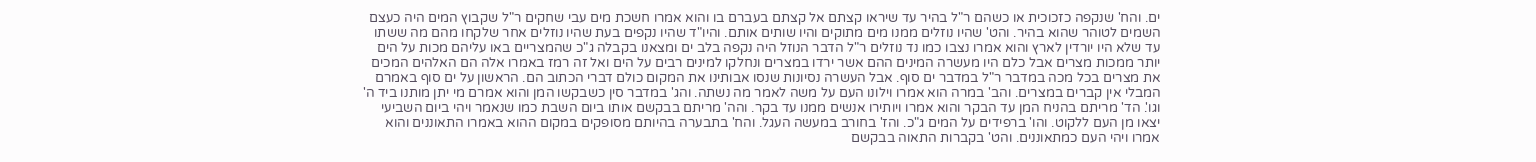ים. והח' שנקפה כזכוכית או כשהם ר"ל בהיר עד שיראו קצתם אל קצתם בעברם בו והוא אמרו חשכת מים עבי שחקים ר"ל שקבוץ המים היה כעצם השמים לטוהר שהוא בהיר. והט' שהיו נוזלים ממנו מים מתוקים והיו שותים אותם. והיו"ד שהיו נקפים בעת שהיו נוזלים אחר שלקחו מהם מה ששתו עד שלא היו יורדין לארץ והוא אמרו נצבו כמו נד נוזלים ר"ל הדבר הנוזל היה נקפה בלב ים ומצאנו בקבלה ג"כ שהמצריים באו עליהם מכות על הים יותר ממכות מצרים אבל כלם היו מעשרה המינים ההם אשר ירדו במצרים ונחלקו למינים רבים על הים ואל זה רמז באמרו אלה הם האלהים המכים את מצרים בכל מכה במדבר ר"ל במדבר ים סוף. אבל העשרה נסיונות שנסו אבותינו את המקום כולם דברי הכתוב הם. הראשון על ים סוף באמרם המבלי אין קברים במצרים. והב' במרה הוא אמרו וילונו העם על משה לאמר מה נשתה. והג' במדבר סין כשבקשו המן והוא אמרם מי יתן מותנו ביד ה' וגו'. הד' מריתם בהניח המן עד הבקר והוא אמרו ויותירו אנשים ממנו עד בקר. והה' מריתם בבקשם אותו ביום השבת כמו שנאמר ויהי ביום השביעי יצאו מן העם ללקוט. והו' ברפידים על המים ג"כ. והז' בחורב במעשה העגל. והח' בתבערה בהיותם מסופקים במקום ההוא באמרו התאוננים והוא אמרו ויהי העם כמתאוננים. והט' בקברות התאוה בבקשם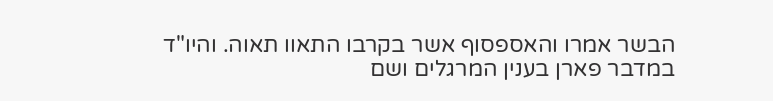הבשר אמרו והאספסוף אשר בקרבו התאוו תאוה. והיו"ד במדבר פארן בענין המרגלים ושם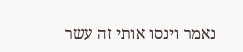נאמר וינסו אותי זה עשר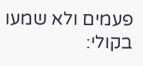פעמים ולא שמעו בקולי: